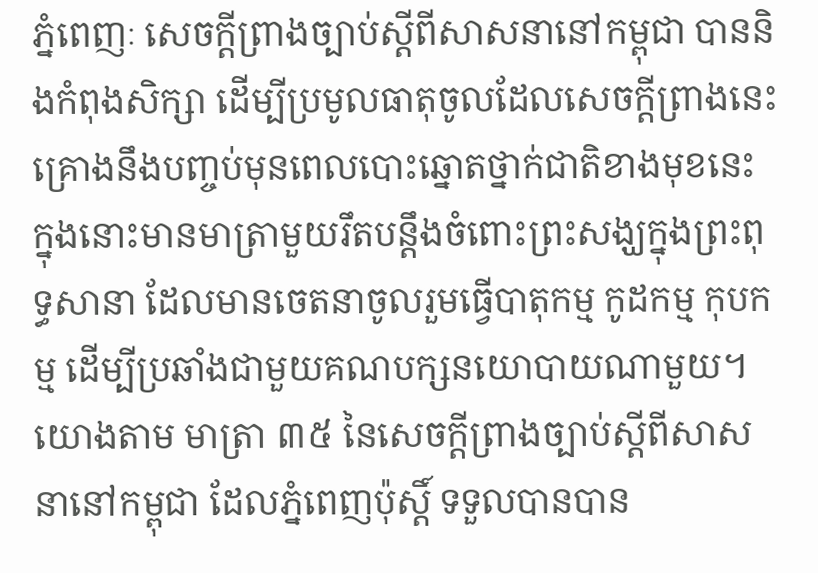ភ្នំពេញៈ សេចក្ដីព្រាងច្បាប់ស្ដីពីសាសនានៅកម្ពុជា បាននិងកំពុងសិក្សា ដើម្បីប្រមូលធាតុចូលដែលសេចក្ដីព្រាងនេះគ្រោងនឹងបញ្ចប់មុនពេលបោះឆ្នោតថ្នាក់ជាតិខាងមុខនេះ ក្នុងនោះមានមាត្រាមួយរឹតបន្តឹងចំពោះព្រះសង្ឃក្នុងព្រះពុទ្ធសានា ដែលមានចេតនាចូលរួមធ្វើបាតុកម្ម កូដកម្ម កុបកម្ម ដើម្បីប្រឆាំងជាមួយគណបក្សនយោបាយណាមួយ។
យោងតាម មាត្រា ៣៥ នៃសេចក្ដីព្រាងច្បាប់ស្ដីពីសាសនានៅកម្ពុជា ដែលភ្នំពេញប៉ុស្តិ៍ ទទួលបានបាន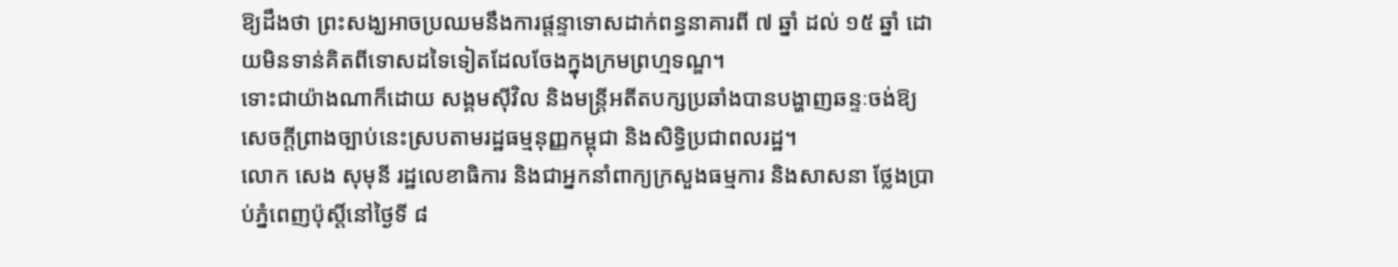ឱ្យដឹងថា ព្រះសង្ឃអាចប្រឈមនឹងការផ្ដន្ទាទោសដាក់ពន្ធនាគារពី ៧ ឆ្នាំ ដល់ ១៥ ឆ្នាំ ដោយមិនទាន់គិតពីទោសដទៃទៀតដែលចែងក្នុងក្រមព្រហ្មទណ្ឌ។
ទោះជាយ៉ាងណាក៏ដោយ សង្គមស៊ីវិល និងមន្ដ្រីអតីតបក្សប្រឆាំងបានបង្ហាញឆន្ទៈចង់ឱ្យសេចក្ដីព្រាងច្បាប់នេះស្របតាមរដ្ឋធម្មនុញ្ញកម្ពុជា និងសិទ្ធិប្រជាពលរដ្ឋ។
លោក សេង សុមុនី រដ្ឋលេខាធិការ និងជាអ្នកនាំពាក្យក្រសួងធម្មការ និងសាសនា ថ្លែងប្រាប់ភ្នំពេញប៉ុស្ដិ៍នៅថ្ងៃទី ៨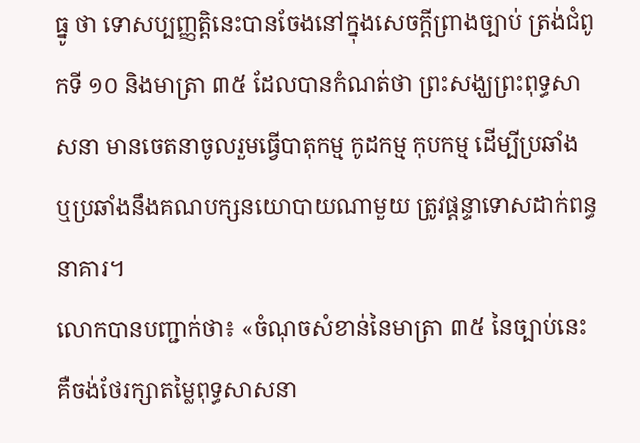ធ្នូ ថា ទោសប្បញ្ញត្តិនេះបានចែងនៅក្នុងសេចក្ដីព្រាងច្បាប់ ត្រង់ជំពូកទី ១០ និងមាត្រា ៣៥ ដែលបានកំណត់ថា ព្រះសង្ឃព្រះពុទ្ធសាសនា មានចេតនាចូលរួមធ្វើបាតុកម្ម កូដកម្ម កុបកម្ម ដើម្បីប្រឆាំង ឬប្រឆាំងនឹងគណបក្សនយោបាយណាមួយ ត្រូវផ្ដន្ទាទោសដាក់ពន្ធនាគារ។
លោកបានបញ្ជាក់ថា៖ «ចំណុចសំខាន់នៃមាត្រា ៣៥ នៃច្បាប់នេះ គឺចង់ថែរក្សាតម្លៃពុទ្ធសាសនា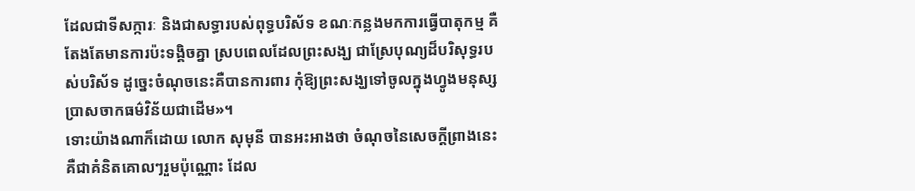ដែលជាទីសក្ការៈ និងជាសទ្ធារបស់ពុទ្ធបរិស័ទ ខណៈកន្លងមកការធ្វើបាតុកម្ម គឺតែងតែមានការប៉ះទង្គិចគ្នា ស្របពេលដែលព្រះសង្ឃ ជាស្រែបុណ្យដ៏បរិសុទ្ធរបស់បរិស័ទ ដូច្នេះចំណុចនេះគឺបានការពារ កុំឱ្យព្រះសង្ឃទៅចូលក្នុងហ្វូងមនុស្ស ប្រាសចាកធម៌វិន័យជាដើម»។
ទោះយ៉ាងណាក៏ដោយ លោក សុមុនី បានអះអាងថា ចំណុចនៃសេចក្ដីព្រាងនេះ គឺជាគំនិតគោលៗរួមប៉ុណ្ណោះ ដែល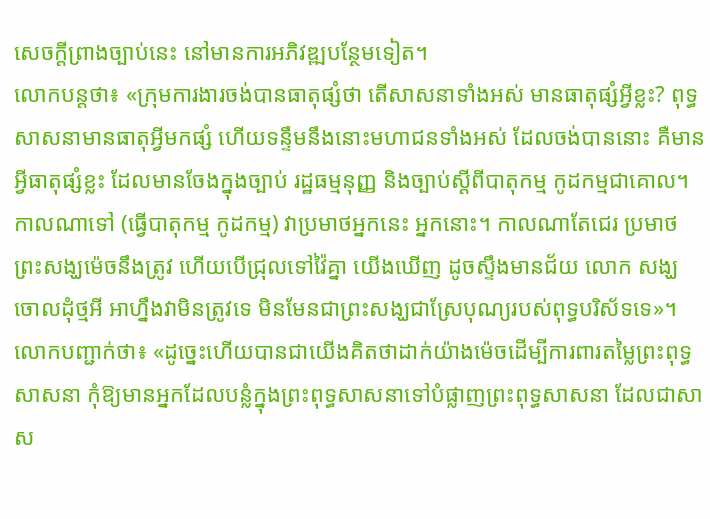សេចក្ដីព្រាងច្បាប់នេះ នៅមានការអភិវឌ្ឍបន្ថែមទៀត។
លោកបន្តថា៖ «ក្រុមការងារចង់បានធាតុផ្សំថា តើសាសនាទាំងអស់ មានធាតុផ្សំអ្វីខ្លះ? ពុទ្ធសាសនាមានធាតុអ្វីមកផ្សំ ហើយទន្ទឹមនឹងនោះមហាជនទាំងអស់ ដែលចង់បាននោះ គឺមានអ្វីធាតុផ្សំខ្លះ ដែលមានចែងក្នុងច្បាប់ រដ្ឋធម្មនុញ្ញ និងច្បាប់ស្ដីពីបាតុកម្ម កូដកម្មជាគោល។ កាលណាទៅ (ធ្វើបាតុកម្ម កូដកម្ម) វាប្រមាថអ្នកនេះ អ្នកនោះ។ កាលណាតែជេរ ប្រមាថ ព្រះសង្ឃម៉េចនឹងត្រូវ ហើយបើជ្រុលទៅវ៉ៃគ្នា យើងឃើញ ដូចស្ទឹងមានជ័យ លោក សង្ឃ ចោលដុំថ្មអី អាហ្នឹងវាមិនត្រូវទេ មិនមែនជាព្រះសង្ឃជាស្រែបុណ្យរបស់ពុទ្ធបរិស័ទទេ»។
លោកបញ្ជាក់ថា៖ «ដូច្នេះហើយបានជាយើងគិតថាដាក់យ៉ាងម៉េចដើម្បីការពារតម្លៃព្រះពុទ្ធសាសនា កុំឱ្យមានអ្នកដែលបន្លំក្នុងព្រះពុទ្ធសាសនាទៅបំផ្លាញព្រះពុទ្ធសាសនា ដែលជាសាស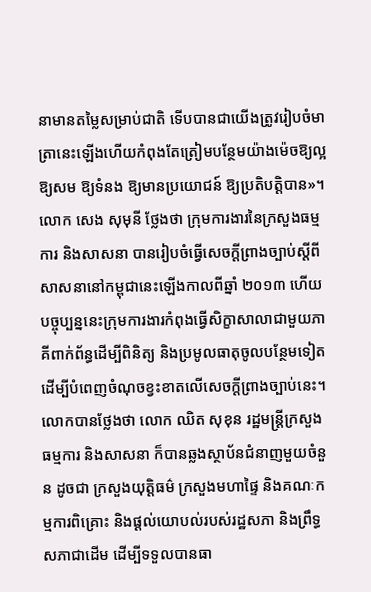នាមានតម្លៃសម្រាប់ជាតិ ទើបបានជាយើងត្រូវរៀបចំមាត្រានេះឡើងហើយកំពុងតែត្រៀមបន្ថែមយ៉ាងម៉េចឱ្យល្អឱ្យសម ឱ្យទំនង ឱ្យមានប្រយោជន៍ ឱ្យប្រតិបត្ដិបាន»។
លោក សេង សុមុនី ថ្លែងថា ក្រុមការងារនៃក្រសួងធម្មការ និងសាសនា បានរៀបចំធ្វើសេចក្តីព្រាងច្បាប់ស្តីពីសាសនានៅកម្ពុជានេះឡើងកាលពីឆ្នាំ ២០១៣ ហើយបច្ចុប្បន្ននេះក្រុមការងារកំពុងធ្វើសិក្ខាសាលាជាមួយភាគីពាក់ព័ន្ធដើម្បីពិនិត្យ និងប្រមូលធាតុចូលបន្ថែមទៀត ដើម្បីបំពេញចំណុចខ្វះខាតលើសេចក្ដីព្រាងច្បាប់នេះ។
លោកបានថ្លែងថា លោក ឈិត សុខុន រដ្ឋមន្ដ្រីក្រសួងធម្មការ និងសាសនា ក៏បានឆ្លងស្ថាប័នជំនាញមួយចំនួន ដូចជា ក្រសួងយុត្តិធម៌ ក្រសួងមហាផ្ទៃ និងគណៈកម្មការពិគ្រោះ និងផ្ដល់យោបល់របស់រដ្ឋសភា និងព្រឹទ្ធសភាជាដើម ដើម្បីទទួលបានធា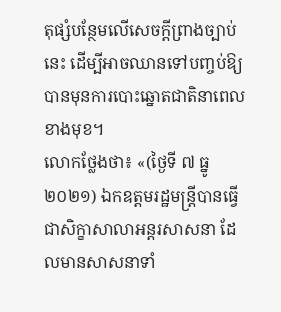តុផ្សំបន្ថែមលើសេចក្ដីព្រាងច្បាប់នេះ ដើម្បីអាចឈានទៅបញ្ចប់ឱ្យបានមុនការបោះឆ្នោតជាតិនាពេលខាងមុខ។
លោកថ្លែងថា៖ «(ថ្ងៃទី ៧ ធ្នូ ២០២១) ឯកឧត្ដមរដ្ឋមន្ដ្រីបានធ្វើជាសិក្ខាសាលាអន្តរសាសនា ដែលមានសាសនាទាំ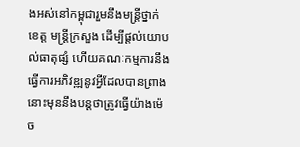ងអស់នៅកម្ពុជារួមនឹងមន្ដ្រីថ្នាក់ខេត្ដ មន្ដ្រីក្រសួង ដើម្បីផ្ដល់យោបល់ធាតុផ្សំ ហើយគណៈកម្មការនឹងធ្វើការអភិវឌ្ឍនូវអ្វីដែលបានព្រាងនោះមុននឹងបន្តថាត្រូវធ្វើយ៉ាងម៉េច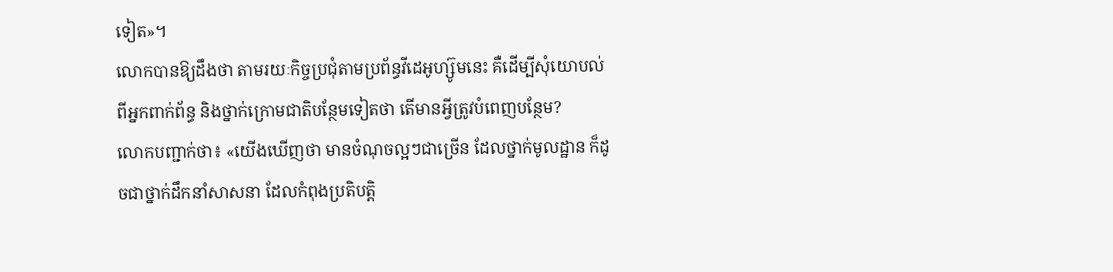ទៀត»។
លោកបានឱ្យដឹងថា តាមរយៈកិច្ចប្រជុំតាមប្រព័ន្ធវីដេអូហ្ស៊ូមនេះ គឺដើម្បីសុំយោបល់ពីអ្នកពាក់ព័ន្ធ និងថ្នាក់ក្រោមជាតិបន្ថែមទៀតថា តើមានអ្វីត្រូវបំពេញបន្ថែម?
លោកបញ្ជាក់ថា៖ «យើងឃើញថា មានចំណុចល្អៗជាច្រើន ដែលថ្នាក់មូលដ្ឋាន ក៏ដូចជាថ្នាក់ដឹកនាំសាសនា ដែលកំពុងប្រតិបត្ដិ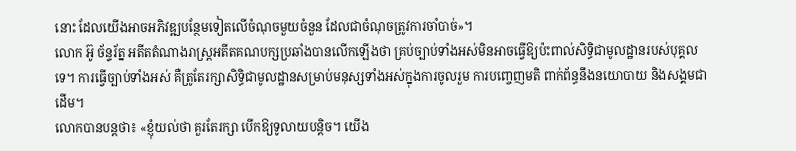នោះ ដែលយើងអាចអភិវឌ្ឍបន្ថែមទៀតលើចំណុចមួយចំនួន ដែលជាចំណុចត្រូវការចាំបាច់»។
លោក អ៊ូ ច័ន្ទរ័ត្ន អតីតតំណាងរាស្ត្រអតីតគណបក្សប្រឆាំងបានលើកឡើងថា គ្រប់ច្បាប់ទាំងអស់មិនអាចធ្វើឱ្យប៉ះពាល់សិទ្ធិជាមូលដ្ឋានរបស់បុគ្គលទេ។ ការធ្វើច្បាប់ទាំងអស់ គឺត្រូតែរក្សាសិទ្ធិជាមូលដ្ឋានសម្រាប់មនុស្សទាំងអស់ក្នុងការចូលរួម ការបញ្ចេញមតិ ពាក់ព័ន្ធនឹងនយោបាយ និងសង្គមជាដើម។
លោកបានបន្តថា៖ «ខ្ញុំយល់ថា គួរតែរក្សា បើកឱ្យទូលាយបន្តិច។ យើង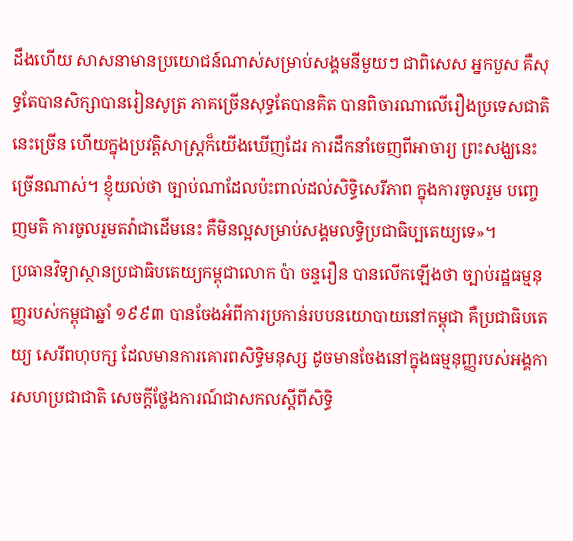ដឹងហើយ សាសនាមានប្រយោជន៍ណាស់សម្រាប់សង្គមនីមួយៗ ជាពិសេស អ្នកបួស គឺសុទ្ធតែបានសិក្សាបានរៀនសូត្រ ភាគច្រើនសុទ្ធតែបានគិត បានពិចារណាលើរឿងប្រទេសជាតិនេះច្រើន ហើយក្នុងប្រវត្ដិសាស្ដ្រក៏យើងឃើញដែរ ការដឹកនាំចេញពីអាចារ្យ ព្រះសង្ឃនេះច្រើនណាស់។ ខ្ញុំយល់ថា ច្បាប់ណាដែលប៉ះពាល់ដល់សិទ្ធិសេរីភាព ក្នុងការចូលរួម បញ្ចេញមតិ ការចូលរួមតវ៉ាជាដើមនេះ គឺមិនល្អសម្រាប់សង្គមលទ្ធិប្រជាធិប្បតេយ្យទេ»។
ប្រធានវិទ្យាស្ថានប្រជាធិបតេយ្យកម្ពុជាលោក ប៉ា ចន្ទរឿន បានលើកឡើងថា ច្បាប់រដ្ឋធម្មនុញ្ញរបស់កម្ពុជាឆ្នាំ ១៩៩៣ បានចែងអំពីការប្រកាន់របបនយោបាយនៅកម្ពុជា គឺប្រជាធិបតេយ្យ សេរីពហុបក្ស ដែលមានការគោរពសិទ្ធិមនុស្ស ដូចមានចែងនៅក្នុងធម្មនុញ្ញរបស់អង្គការសហប្រជាជាតិ សេចក្ដីថ្លែងការណ៍ជាសកលស្ដីពីសិទ្ធិ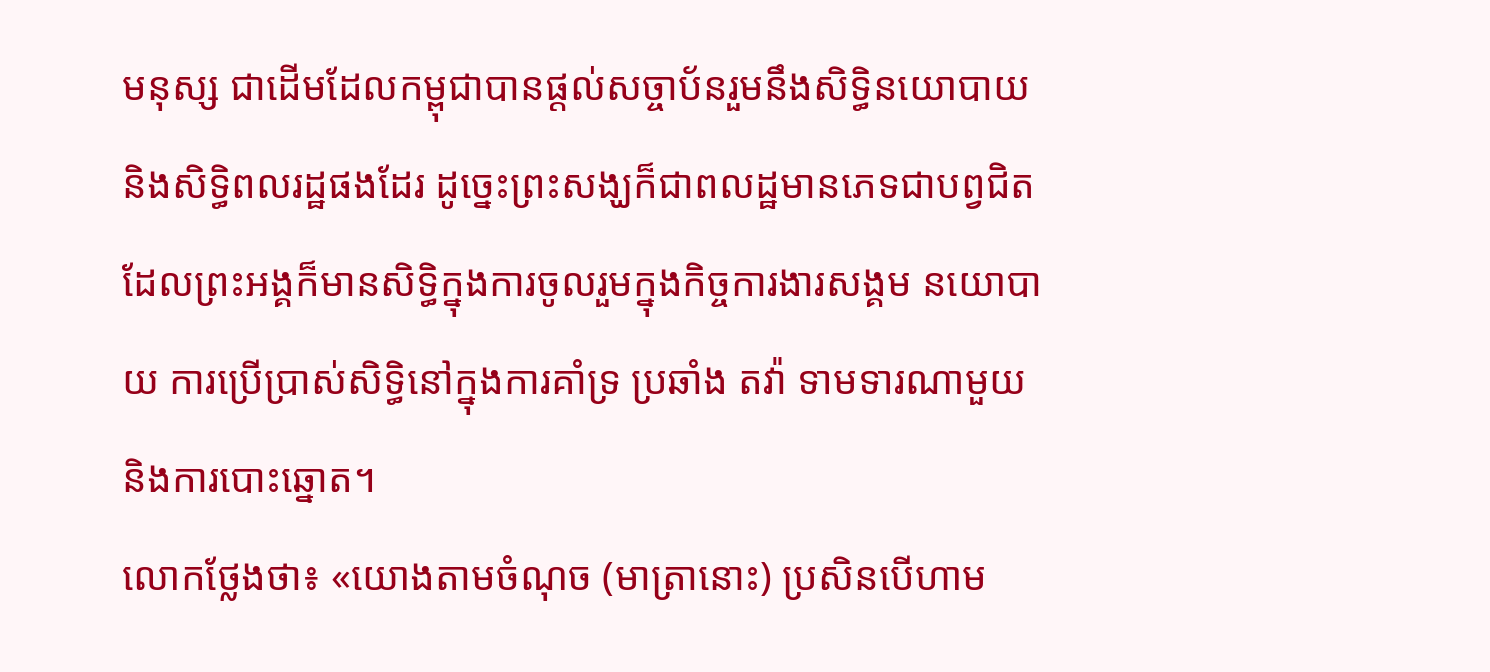មនុស្ស ជាដើមដែលកម្ពុជាបានផ្ដល់សច្ចាប័នរួមនឹងសិទ្ធិនយោបាយ និងសិទ្ធិពលរដ្ឋផងដែរ ដូច្នេះព្រះសង្ឃក៏ជាពលដ្ឋមានភេទជាបព្វជិត ដែលព្រះអង្គក៏មានសិទ្ធិក្នុងការចូលរួមក្នុងកិច្ចការងារសង្គម នយោបាយ ការប្រើប្រាស់សិទ្ធិនៅក្នុងការគាំទ្រ ប្រឆាំង តវ៉ា ទាមទារណាមួយ និងការបោះឆ្នោត។
លោកថ្លែងថា៖ «យោងតាមចំណុច (មាត្រានោះ) ប្រសិនបើហាម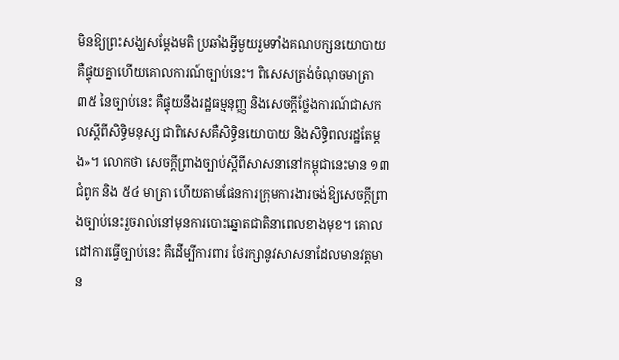មិនឱ្យព្រះសង្ឃសម្ដែងមតិ ប្រឆាំងអ្វីមួយរួមទាំងគណបក្សនយោបាយ គឺផ្ទុយគ្នាហើយគោលការណ៍ច្បាប់នេះ។ ពិសេសត្រង់ចំណុចមាត្រា ៣៥ នៃច្បាប់នេះ គឺផ្ទុយនឹងរដ្ឋធម្មនុញ្ញ និងសេចក្ដីថ្លែងការណ៍ជាសកលស្ដីពីសិទ្ធិមនុស្ស ជាពិសេសគឺសិទ្ធិនយោបាយ និងសិទ្ធិពលរដ្ឋតែម្ដង»។ លោកថា សេចក្ដីព្រាងច្បាប់ស្ដីពីសាសនានៅកម្ពុជានេះមាន ១៣ ជំពូក និង ៥៤ មាត្រា ហើយតាមផែនការក្រុមការងារចង់ឱ្យសេចក្ដីព្រាងច្បាប់នេះរួចរាល់នៅមុនការបោះឆ្នោតជាតិនាពេលខាងមុខ។ គោលដៅការធ្វើច្បាប់នេះ គឺដើម្បីការពារ ថែរក្សានូវសាសនាដែលមានវត្ដមាន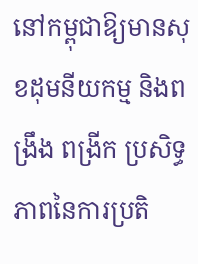នៅកម្ពុជាឱ្យមានសុខដុមនីយកម្ម និងពង្រឹង ពង្រីក ប្រសិទ្ធភាពនៃការប្រតិ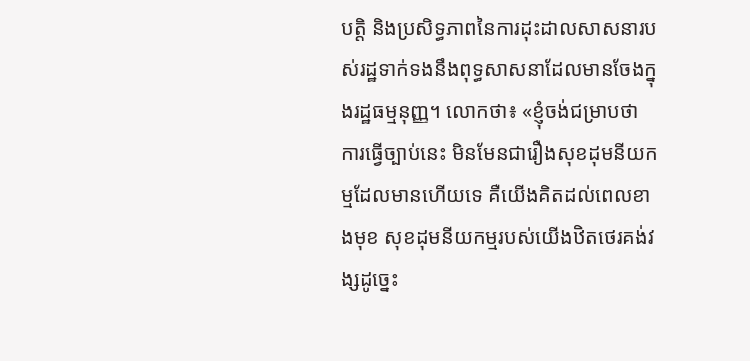បត្ដិ និងប្រសិទ្ធភាពនៃការដុះដាលសាសនារបស់រដ្ឋទាក់ទងនឹងពុទ្ធសាសនាដែលមានចែងក្នុងរដ្ឋធម្មនុញ្ញ។ លោកថា៖ «ខ្ញុំចង់ជម្រាបថា ការធ្វើច្បាប់នេះ មិនមែនជារឿងសុខដុមនីយកម្មដែលមានហើយទេ គឺយើងគិតដល់ពេលខាងមុខ សុខដុមនីយកម្មរបស់យើងឋិតថេរគង់វង្សដូច្នេះ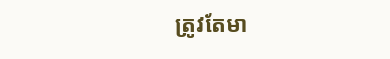ត្រូវតែមា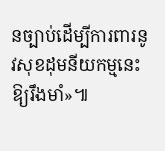នច្បាប់ដើម្បីការពារនូវសុខដុមនីយកម្មនេះឱ្យរឹងមាំ»៕